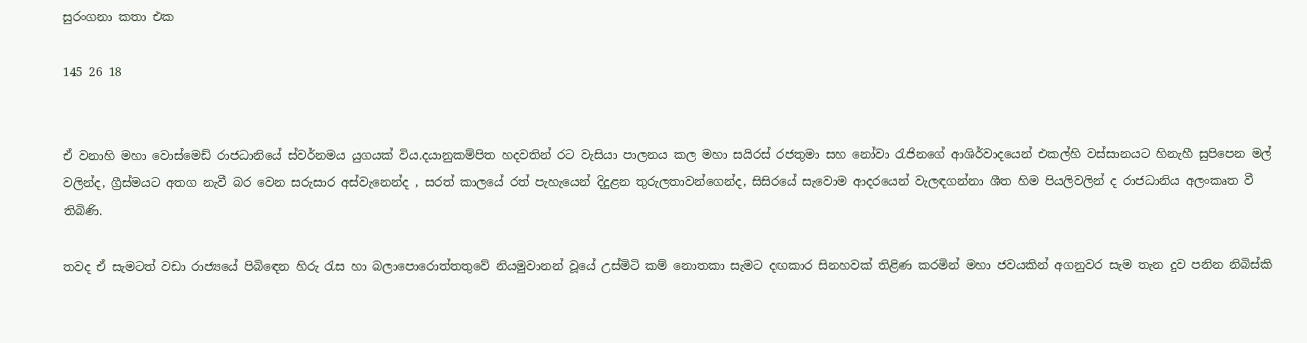සුරංගනා කතා එක

145 26 18


ඒ වනාහි මහා වොස්මෙඩ් රාජධානියේ ස්වර්නමය යුගයක් විය.දයානුකම්පිත හදවතින් රට වැසියා පාලනය කල මහා සයිරස් රජතුමා සහ නෝවා රැජිනගේ ආශිර්වාදයෙන් එකල්හි වස්සානයට හිනැහී සුපිපෙන මල් වලින්ද, ග්‍රීස්මයට අතග නැවී බර වෙන සරුසාර අස්වැනෙන්ද , සරත් කාලයේ රත් පැහැයෙන් දිදුළන තුරුලතාවන්ගෙන්ද, සිසිරයේ සැවොම ආදරයෙන් වැලඳගන්නා ශීත හිම පියලිවලින් ද රාජධානිය අලංකෘත වී තිබිණි.

තවද ඒ සැමටත් වඩා රාජ්‍යයේ පිබිඳෙන හිරු රැස හා බලාපොරොත්තතුවේ නියමුවානන් වූයේ උස්මිටි කම් නොතකා සැමට දඟකාර සිනහවක් තිළිණ කරමින් මහා ජවයකින් අගනුවර සැම තැන දුව පනින නිබිස්කි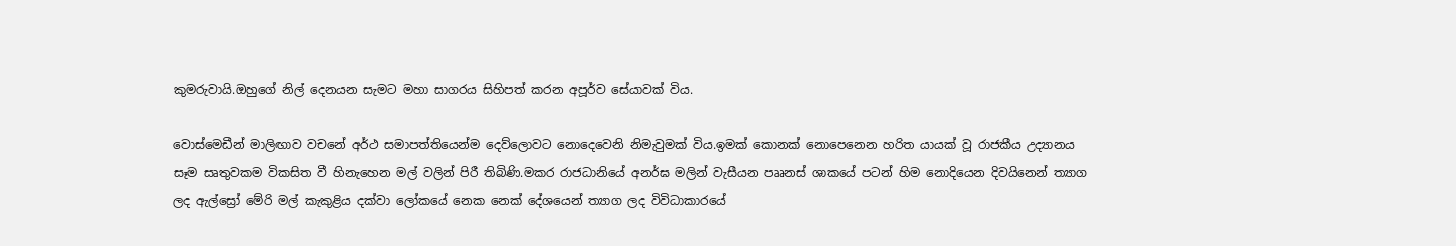කුමරුවායි.ඔහුගේ නිල් දෙනයන සැමට මහා සාගරය සිහිපත් කරන අපූර්ව සේයාවක් විය.

වොස්මෙඩීන් මාලිඟාව වචනේ අර්ථ සමාපත්තියෙන්ම දෙව්ලොවට නොදෙවෙනි නිමැවුමක් විය.ඉමක් කොනක් නොපෙනෙන හරිත යායක් වූ රාජකීය උද්‍යානය සෑම සෘතුවකම විකසිත වී හිනැහෙන මල් වලින් පිරී තිබිණි.මකර රාජධානියේ අනර්ඝ මලින් වැසීයන පෲනස් ශාකයේ පටන් හිම නොදියෙන දිවයිනෙන් ත්‍යාග ලද ඇල්ස්‍රෝ මේරි මල් කැකුළිය දක්වා ලෝකයේ නෙක නෙක් දේශයෙන් ත්‍යාග ලද විවිධාකාරයේ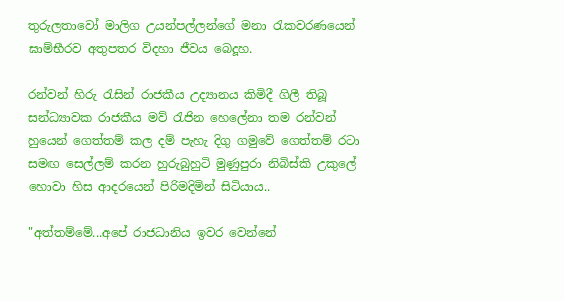තුරුලතාවෝ මාලිග උයන්පල්ලන්ගේ මනා රැකවරණයෙන් ඝාම්භීරව අතුපතර විදහා ජීවය බෙදූහ.

රන්වන් හිරු රැසින් රාජකීය උද්‍යානය කිමිදී ගිලී තිබූ සන්ධ්‍යාවක රාජකීය මව් රැජින හෙලේනා තම රන්වන් හුයෙන් ගෙත්තම් කල දම් පැහැ දිගු ගමුවේ ගෙත්තම් රටා සමඟ සෙල්ලම් කරන හුරුබුහුටි මුණුපුරා නිබිස්කි උකුලේ හොවා හිස ආදරයෙන් පිරිමදිමින් සිටියාය..

"අත්තම්මේ...අපේ රාජධානිය ඉවර වෙන්නේ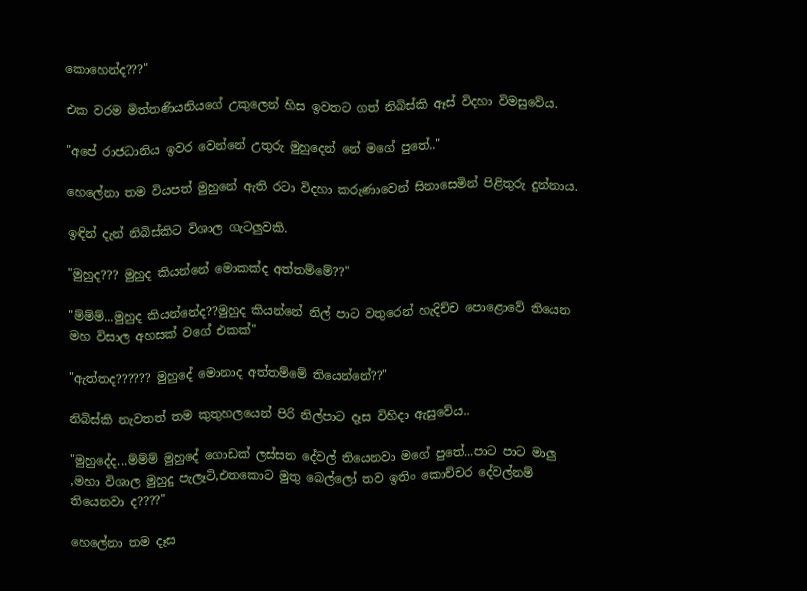කොහෙන්ද???"

එක වරම මිත්තණියනියගේ උකුලෙන් හිස ඉවතට ගත් නිබිස්කි ඈස් විදහා විමසුවේය.

"අපේ රාජධානිය ඉවර වෙන්නේ උතුරු මුහුදෙන් නේ මගේ පුතේ.."

හෙලේනා තම වියපත් මුහුනේ ඇති රටා විදහා කරුණාවෙන් සිනාසෙමින් පිළිතුරු දුන්නාය.

ඉඳින් දැන් නිබිස්කිට විශාල ගැටලුවකි.

"මුහුද??? මුහුද කියන්නේ මොකක්ද අත්තම්මේ??"

"ම්ම්ම්...මුහුද කියන්නේද??මුහුද කියන්නේ නිල් පාට වතුරෙන් හැදිච්ච පොළොවේ තියෙන මහ විසාල අහසක් වගේ එකක්"

"ඇත්තද?????? මුහුදේ මොනාද අත්තම්මේ තියෙන්නේ??"

නිබිස්කි නැවතත් තම කුතුහලයෙන් පිරි නිල්පාට දෑස විහිදා ඇසුවේය..

"මුහුදේද...ම්ම්ම් මුහුදේ ගොඩක් ලස්සන දේවල් තියෙනවා මගේ පුතේ...පාට පාට මාලු ,මහා විශාල මුහුදු පැලෑටි,එතකොට මුතු බෙල්ලෝ තව ඉතිං කොච්චර දේවල්නම් තියෙනවා ද????"

හෙලේනා තම දෑස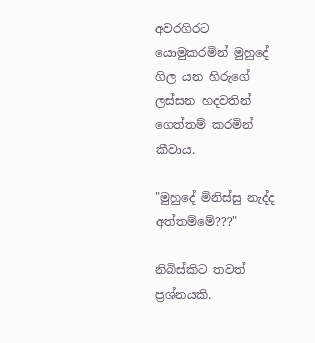අවරගිරට යොමුකරමින් මුහුදේ ගිල යන හිරුගේ ලස්සන හදවතින් ගෙත්තම් කරමින් කීවාය.

"මුහුදේ මිනිස්සු නැද්ද අත්තම්මේ???"

නිබිස්කිට තවත් ප්‍රශ්නයකි.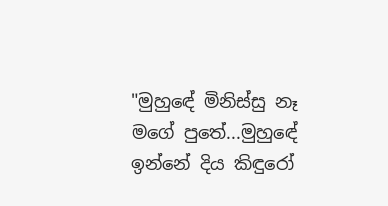"මුහුඳේ මිනිස්සු නෑ මගේ පුතේ...මුහුඳේ ඉන්නේ දිය කිඳුරෝ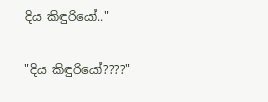දිය කිඳුරියෝ.."

"දිය කිඳුරියෝ????"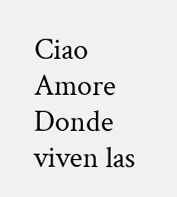Ciao Amore Donde viven las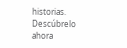historias. Descúbrelo ahora